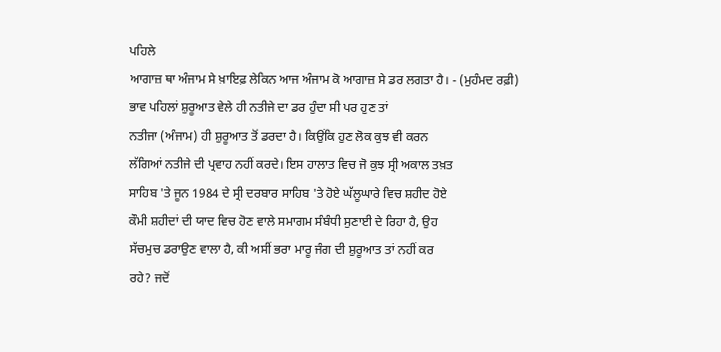ਪਹਿਲੇ
ਆਗਾਜ਼ ਥਾ ਅੰਜਾਮ ਸੇ ਖ਼ਾਇਫ਼ ਲੇਕਿਨ ਆਜ ਅੰਜਾਮ ਕੋ ਆਗਾਜ਼ ਸੇ ਡਰ ਲਗਤਾ ਹੈ। - (ਮੁਹੰਮਦ ਰਫ਼ੀ)
ਭਾਵ ਪਹਿਲਾਂ ਸ਼ੁਰੂਆਤ ਵੇਲੇ ਹੀ ਨਤੀਜੇ ਦਾ ਡਰ ਹੁੰਦਾ ਸੀ ਪਰ ਹੁਣ ਤਾਂ
ਨਤੀਜਾ (ਅੰਜਾਮ) ਹੀ ਸ਼ੁਰੂਆਤ ਤੋਂ ਡਰਦਾ ਹੈ। ਕਿਉਂਕਿ ਹੁਣ ਲੋਕ ਕੁਝ ਵੀ ਕਰਨ
ਲੱਗਿਆਂ ਨਤੀਜੇ ਦੀ ਪ੍ਰਵਾਹ ਨਹੀਂ ਕਰਦੇ। ਇਸ ਹਾਲਾਤ ਵਿਚ ਜੋ ਕੁਝ ਸ੍ਰੀ ਅਕਾਲ ਤਖ਼ਤ
ਸਾਹਿਬ 'ਤੇ ਜੂਨ 1984 ਦੇ ਸ੍ਰੀ ਦਰਬਾਰ ਸਾਹਿਬ 'ਤੇ ਹੋਏ ਘੱਲੂਘਾਰੇ ਵਿਚ ਸ਼ਹੀਦ ਹੋਏ
ਕੌਮੀ ਸ਼ਹੀਦਾਂ ਦੀ ਯਾਦ ਵਿਚ ਹੋਣ ਵਾਲੇ ਸਮਾਗਮ ਸੰਬੰਧੀ ਸੁਣਾਈ ਦੇ ਰਿਹਾ ਹੈ, ਉਹ
ਸੱਚਮੁਚ ਡਰਾਉਣ ਵਾਲਾ ਹੈ, ਕੀ ਅਸੀਂ ਭਰਾ ਮਾਰੂ ਜੰਗ ਦੀ ਸ਼ੁਰੂਆਤ ਤਾਂ ਨਹੀਂ ਕਰ
ਰਹੇ? ਜਦੋਂ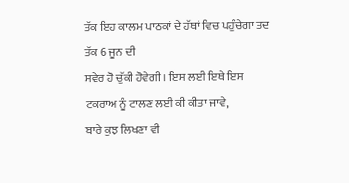ਤੱਕ ਇਹ ਕਾਲਮ ਪਾਠਕਾਂ ਦੇ ਹੱਥਾਂ ਵਿਚ ਪਹੁੰਚੇਗਾ ਤਦ ਤੱਕ 6 ਜੂਨ ਦੀ
ਸਵੇਰ ਹੋ ਚੁੱਕੀ ਹੋਵੇਗੀ। ਇਸ ਲਈ ਇਥੇ ਇਸ ਟਕਰਾਅ ਨੂੰ ਟਾਲਣ ਲਈ ਕੀ ਕੀਤਾ ਜਾਵੇ,
ਬਾਰੇ ਕੁਝ ਲਿਖਣਾ ਵੀ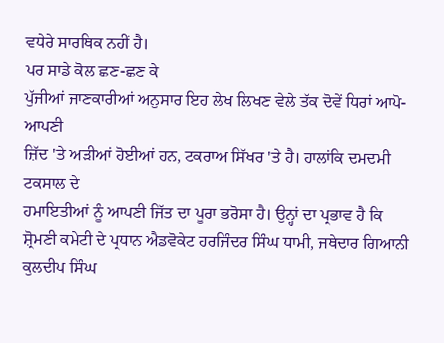ਵਧੇਰੇ ਸਾਰਥਿਕ ਨਹੀਂ ਹੈ।
ਪਰ ਸਾਡੇ ਕੋਲ ਛਣ-ਛਣ ਕੇ
ਪੁੱਜੀਆਂ ਜਾਣਕਾਰੀਆਂ ਅਨੁਸਾਰ ਇਹ ਲੇਖ ਲਿਖਣ ਵੇਲੇ ਤੱਕ ਦੋਵੇਂ ਧਿਰਾਂ ਆਪੋ-ਆਪਣੀ
ਜ਼ਿੱਦ 'ਤੇ ਅੜੀਆਂ ਹੋਈਆਂ ਹਨ, ਟਕਰਾਅ ਸਿੱਖਰ 'ਤੇ ਹੈ। ਹਾਲਾਂਕਿ ਦਮਦਮੀ ਟਕਸਾਲ ਦੇ
ਹਮਾਇਤੀਆਂ ਨੂੰ ਆਪਣੀ ਜਿੱਤ ਦਾ ਪੂਰਾ ਭਰੋਸਾ ਹੈ। ਉਨ੍ਹਾਂ ਦਾ ਪ੍ਰਭਾਵ ਹੈ ਕਿ
ਸ਼੍ਰੋਮਣੀ ਕਮੇਟੀ ਦੇ ਪ੍ਰਧਾਨ ਐਡਵੋਕੇਟ ਹਰਜਿੰਦਰ ਸਿੰਘ ਧਾਮੀ, ਜਥੇਦਾਰ ਗਿਆਨੀ
ਕੁਲਦੀਪ ਸਿੰਘ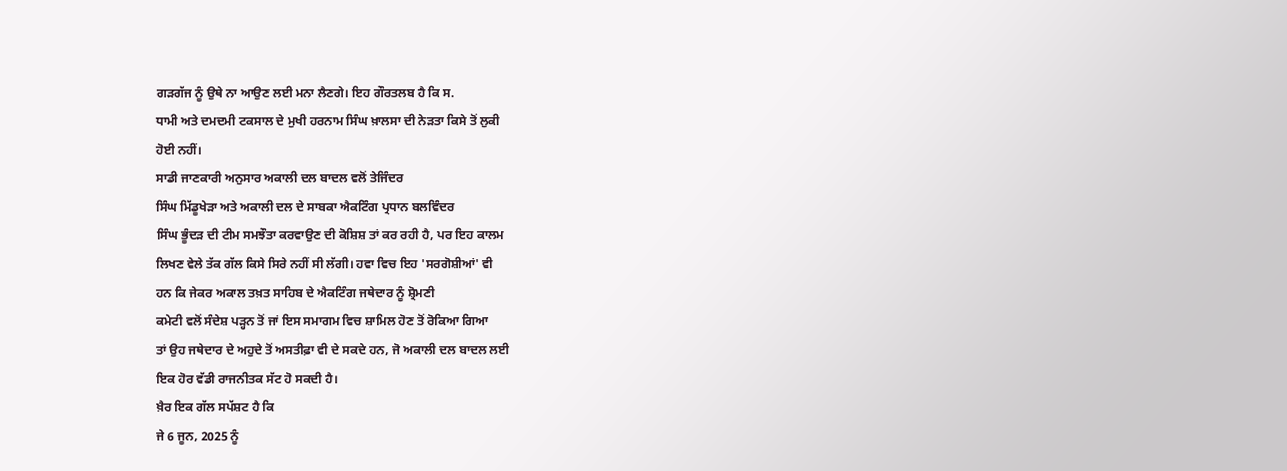ਗੜਗੱਜ ਨੂੰ ਉਥੇ ਨਾ ਆਉਣ ਲਈ ਮਨਾ ਲੈਣਗੇ। ਇਹ ਗੌਰਤਲਬ ਹੈ ਕਿ ਸ.
ਧਾਮੀ ਅਤੇ ਦਮਦਮੀ ਟਕਸਾਲ ਦੇ ਮੁਖੀ ਹਰਨਾਮ ਸਿੰਘ ਖ਼ਾਲਸਾ ਦੀ ਨੇੜਤਾ ਕਿਸੇ ਤੋਂ ਲੁਕੀ
ਹੋਈ ਨਹੀਂ।
ਸਾਡੀ ਜਾਣਕਾਰੀ ਅਨੁਸਾਰ ਅਕਾਲੀ ਦਲ ਬਾਦਲ ਵਲੋਂ ਤੇਜਿੰਦਰ
ਸਿੰਘ ਮਿੱਡੂਖੇੜਾ ਅਤੇ ਅਕਾਲੀ ਦਲ ਦੇ ਸਾਬਕਾ ਐਕਟਿੰਗ ਪ੍ਰਧਾਨ ਬਲਵਿੰਦਰ
ਸਿੰਘ ਭੂੰਦੜ ਦੀ ਟੀਮ ਸਮਝੌਤਾ ਕਰਵਾਉਣ ਦੀ ਕੋਸ਼ਿਸ਼ ਤਾਂ ਕਰ ਰਹੀ ਹੈ, ਪਰ ਇਹ ਕਾਲਮ
ਲਿਖਣ ਵੇਲੇ ਤੱਕ ਗੱਲ ਕਿਸੇ ਸਿਰੇ ਨਹੀਂ ਸੀ ਲੱਗੀ। ਹਵਾ ਵਿਚ ਇਹ 'ਸਰਗੋਸ਼ੀਆਂ' ਵੀ
ਹਨ ਕਿ ਜੇਕਰ ਅਕਾਲ ਤਖ਼ਤ ਸਾਹਿਬ ਦੇ ਐਕਟਿੰਗ ਜਥੇਦਾਰ ਨੂੰ ਸ਼੍ਰੋਮਣੀ
ਕਮੇਟੀ ਵਲੋਂ ਸੰਦੇਸ਼ ਪੜ੍ਹਨ ਤੋਂ ਜਾਂ ਇਸ ਸਮਾਗਮ ਵਿਚ ਸ਼ਾਮਿਲ ਹੋਣ ਤੋਂ ਰੋਕਿਆ ਗਿਆ
ਤਾਂ ਉਹ ਜਥੇਦਾਰ ਦੇ ਅਹੁਦੇ ਤੋਂ ਅਸਤੀਫ਼ਾ ਵੀ ਦੇ ਸਕਦੇ ਹਨ, ਜੋ ਅਕਾਲੀ ਦਲ ਬਾਦਲ ਲਈ
ਇਕ ਹੋਰ ਵੱਡੀ ਰਾਜਨੀਤਕ ਸੱਟ ਹੋ ਸਕਦੀ ਹੈ।
ਖ਼ੈਰ ਇਕ ਗੱਲ ਸਪੱਸ਼ਟ ਹੈ ਕਿ
ਜੇ 6 ਜੂਨ, 2025 ਨੂੰ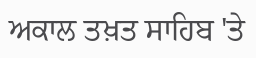ਅਕਾਲ ਤਖ਼ਤ ਸਾਹਿਬ 'ਤੇ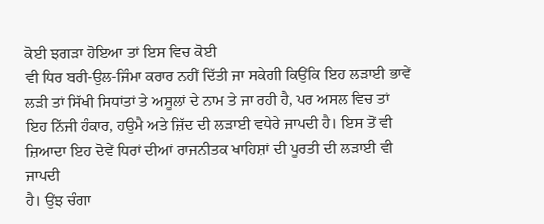ਕੋਈ ਝਗੜਾ ਹੋਇਆ ਤਾਂ ਇਸ ਵਿਚ ਕੋਈ
ਵੀ ਧਿਰ ਬਰੀ-ਉਲ-ਜਿੰਮਾ ਕਰਾਰ ਨਹੀਂ ਦਿੱਤੀ ਜਾ ਸਕੇਗੀ ਕਿਉਂਕਿ ਇਹ ਲੜਾਈ ਭਾਵੇਂ
ਲੜੀ ਤਾਂ ਸਿੱਖੀ ਸਿਧਾਂਤਾਂ ਤੇ ਅਸੂਲਾਂ ਦੇ ਨਾਮ ਤੇ ਜਾ ਰਹੀ ਹੈ, ਪਰ ਅਸਲ ਵਿਚ ਤਾਂ
ਇਹ ਨਿੱਜੀ ਹੰਕਾਰ, ਹਉਮੈ ਅਤੇ ਜ਼ਿੱਦ ਦੀ ਲੜਾਈ ਵਧੇਰੇ ਜਾਪਦੀ ਹੈ। ਇਸ ਤੋਂ ਵੀ
ਜ਼ਿਆਦਾ ਇਹ ਦੋਵੇਂ ਧਿਰਾਂ ਦੀਆਂ ਰਾਜਨੀਤਕ ਖਾਹਿਸ਼ਾਂ ਦੀ ਪੂਰਤੀ ਦੀ ਲੜਾਈ ਵੀ ਜਾਪਦੀ
ਹੈ। ਉਂਝ ਚੰਗਾ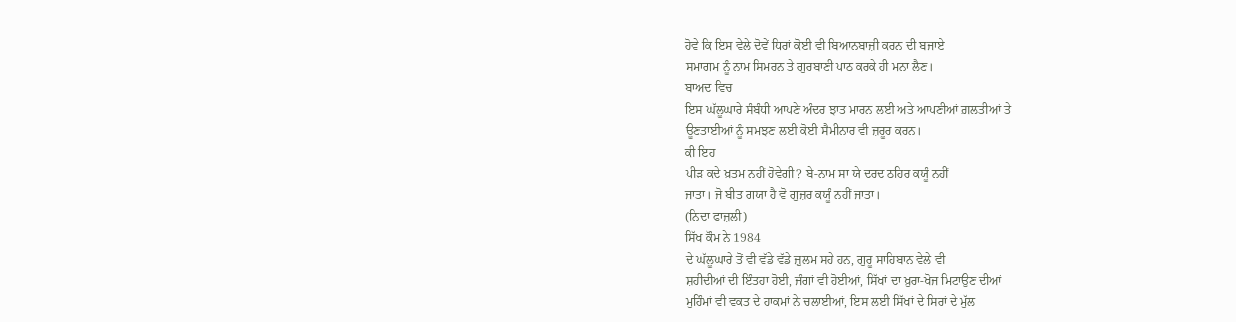ਹੋਵੇ ਕਿ ਇਸ ਵੇਲੇ ਦੋਵੇਂ ਧਿਰਾਂ ਕੋਈ ਵੀ ਬਿਆਨਬਾਜ਼ੀ ਕਰਨ ਦੀ ਬਜਾਏ
ਸਮਾਗਮ ਨੂੰ ਨਾਮ ਸਿਮਰਨ ਤੇ ਗੁਰਬਾਣੀ ਪਾਠ ਕਰਕੇ ਹੀ ਮਨਾ ਲੈਣ।
ਬਾਅਦ ਵਿਚ
ਇਸ ਘੱਲੂਘਾਰੇ ਸੰਬੰਧੀ ਆਪਣੇ ਅੰਦਰ ਝਾਤ ਮਾਰਨ ਲਈ ਅਤੇ ਆਪਣੀਆਂ ਗ਼ਲਤੀਆਂ ਤੇ
ਊਣਤਾਈਆਂ ਨੂੰ ਸਮਝਣ ਲਈ ਕੋਈ ਸੈਮੀਨਾਰ ਵੀ ਜ਼ਰੂਰ ਕਰਨ।
ਕੀ ਇਹ
ਪੀੜ ਕਦੇ ਖ਼ਤਮ ਨਹੀਂ ਹੋਵੇਗੀ? ਬੇ-ਨਾਮ ਸਾ ਯੇ ਦਰਦ ਠਹਿਰ ਕਯੂੰ ਨਹੀਂ
ਜਾਤਾ। ਜੋ ਬੀਤ ਗਯਾ ਹੈ ਵੋ ਗੁਜ਼ਰ ਕਯੂੰ ਨਹੀਂ ਜਾਤਾ।
(ਨਿਦਾ ਫਾਜ਼ਲੀ)
ਸਿੱਖ ਕੌਮ ਨੇ 1984
ਦੇ ਘੱਲੂਘਾਰੇ ਤੋਂ ਵੀ ਵੱਡੇ ਵੱਡੇ ਜ਼ੁਲਮ ਸਹੇ ਹਨ, ਗੁਰੂ ਸਾਹਿਬਾਨ ਵੇਲੇ ਵੀ
ਸ਼ਹੀਦੀਆਂ ਦੀ ਇੰਤਹਾ ਹੋਈ, ਜੰਗਾਂ ਵੀ ਹੋਈਆਂ, ਸਿੱਖਾਂ ਦਾ ਖ਼ੁਰਾ-ਖੋਜ ਮਿਟਾਉਣ ਦੀਆਂ
ਮੁਹਿੰਮਾਂ ਵੀ ਵਕਤ ਦੇ ਹਾਕਮਾਂ ਨੇ ਚਲਾਈਆਂ, ਇਸ ਲਈ ਸਿੱਖਾਂ ਦੇ ਸਿਰਾਂ ਦੇ ਮੁੱਲ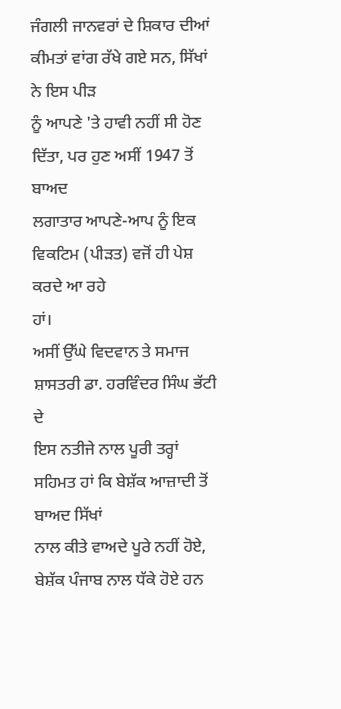ਜੰਗਲੀ ਜਾਨਵਰਾਂ ਦੇ ਸ਼ਿਕਾਰ ਦੀਆਂ ਕੀਮਤਾਂ ਵਾਂਗ ਰੱਖੇ ਗਏ ਸਨ, ਸਿੱਖਾਂ ਨੇ ਇਸ ਪੀੜ
ਨੂੰ ਆਪਣੇ 'ਤੇ ਹਾਵੀ ਨਹੀਂ ਸੀ ਹੋਣ ਦਿੱਤਾ, ਪਰ ਹੁਣ ਅਸੀਂ 1947 ਤੋਂ ਬਾਅਦ
ਲਗਾਤਾਰ ਆਪਣੇ-ਆਪ ਨੂੰ ਇਕ ਵਿਕਟਿਮ (ਪੀੜਤ) ਵਜੋਂ ਹੀ ਪੇਸ਼ ਕਰਦੇ ਆ ਰਹੇ
ਹਾਂ।
ਅਸੀਂ ਉੱਘੇ ਵਿਦਵਾਨ ਤੇ ਸਮਾਜ ਸ਼ਾਸਤਰੀ ਡਾ. ਹਰਵਿੰਦਰ ਸਿੰਘ ਭੱਟੀ ਦੇ
ਇਸ ਨਤੀਜੇ ਨਾਲ ਪੂਰੀ ਤਰ੍ਹਾਂ ਸਹਿਮਤ ਹਾਂ ਕਿ ਬੇਸ਼ੱਕ ਆਜ਼ਾਦੀ ਤੋਂ ਬਾਅਦ ਸਿੱਖਾਂ
ਨਾਲ ਕੀਤੇ ਵਾਅਦੇ ਪੂਰੇ ਨਹੀਂ ਹੋਏ, ਬੇਸ਼ੱਕ ਪੰਜਾਬ ਨਾਲ ਧੱਕੇ ਹੋਏ ਹਨ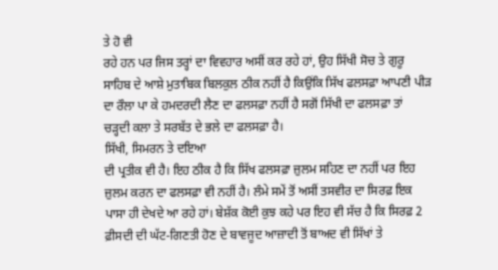ਤੇ ਹੋ ਵੀ
ਰਹੇ ਹਨ ਪਰ ਜਿਸ ਤਰ੍ਹਾਂ ਦਾ ਵਿਵਹਾਰ ਅਸੀਂ ਕਰ ਰਹੇ ਹਾਂ, ਉਹ ਸਿੱਖੀ ਸੋਚ ਤੇ ਗੁਰੂ
ਸਾਹਿਬ ਦੇ ਆਸ਼ੇ ਮੁਤਾਬਿਕ ਬਿਲਕੁਲ ਠੀਕ ਨਹੀਂ ਹੈ ਕਿਉਂਕਿ ਸਿੱਖ ਫਲਸਫ਼ਾ ਆਪਣੀ ਪੀੜ
ਦਾ ਰੌਲਾ ਪਾ ਕੇ ਹਮਦਰਦੀ ਲੈਣ ਦਾ ਫਲਸਫ਼ਾ ਨਹੀਂ ਹੈ ਸਗੋਂ ਸਿੱਖੀ ਦਾ ਫਲਸਫ਼ਾ ਤਾਂ
ਚੜ੍ਹਦੀ ਕਲਾ ਤੇ ਸਰਬੱਤ ਦੇ ਭਲੇ ਦਾ ਫਲਸਫ਼ਾ ਹੈ।
ਸਿੱਖੀ, ਸਿਮਰਨ ਤੇ ਦਇਆ
ਦੀ ਪ੍ਰਤੀਕ ਵੀ ਹੈ। ਇਹ ਠੀਕ ਹੈ ਕਿ ਸਿੱਖ ਫਲਸਫ਼ਾ ਜ਼ੁਲਮ ਸਹਿਣ ਦਾ ਨਹੀਂ ਪਰ ਇਹ
ਜ਼ੁਲਮ ਕਰਨ ਦਾ ਫਲਸਫ਼ਾ ਵੀ ਨਹੀਂ ਹੈ। ਲੰਮੇ ਸਮੇਂ ਤੋਂ ਅਸੀਂ ਤਸਵੀਰ ਦਾ ਸਿਰਫ਼ ਇਕ
ਪਾਸਾ ਹੀ ਦੇਖਦੇ ਆ ਰਹੇ ਹਾਂ। ਬੇਸ਼ੱਕ ਕੋਈ ਕੁਝ ਕਹੇ ਪਰ ਇਹ ਵੀ ਸੱਚ ਹੈ ਕਿ ਸਿਰਫ਼ 2
ਫ਼ੀਸਦੀ ਦੀ ਘੱਟ-ਗਿਣਤੀ ਹੋਣ ਦੇ ਬਾਵਜੂਦ ਆਜ਼ਾਦੀ ਤੋਂ ਬਾਅਦ ਵੀ ਸਿੱਖਾਂ ਤੇ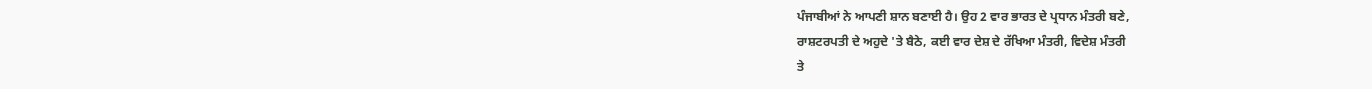ਪੰਜਾਬੀਆਂ ਨੇ ਆਪਣੀ ਸ਼ਾਨ ਬਣਾਈ ਹੈ। ਉਹ 2 ਵਾਰ ਭਾਰਤ ਦੇ ਪ੍ਰਧਾਨ ਮੰਤਰੀ ਬਣੇ,
ਰਾਸ਼ਟਰਪਤੀ ਦੇ ਅਹੁਦੇ 'ਤੇ ਬੈਠੇ, ਕਈ ਵਾਰ ਦੇਸ਼ ਦੇ ਰੱਖਿਆ ਮੰਤਰੀ, ਵਿਦੇਸ਼ ਮੰਤਰੀ
ਤੇ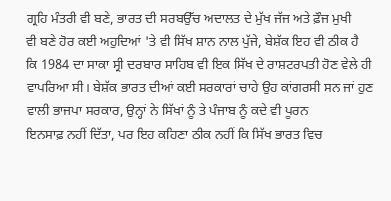ਗ੍ਰਹਿ ਮੰਤਰੀ ਵੀ ਬਣੇ, ਭਾਰਤ ਦੀ ਸਰਬਉੱਚ ਅਦਾਲਤ ਦੇ ਮੁੱਖ ਜੱਜ ਅਤੇ ਫ਼ੌਜ ਮੁਖੀ
ਵੀ ਬਣੇ ਹੋਰ ਕਈ ਅਹੁਦਿਆਂ 'ਤੇ ਵੀ ਸਿੱਖ ਸ਼ਾਨ ਨਾਲ ਪੁੱਜੇ, ਬੇਸ਼ੱਕ ਇਹ ਵੀ ਠੀਕ ਹੈ
ਕਿ 1984 ਦਾ ਸਾਕਾ ਸ੍ਰੀ ਦਰਬਾਰ ਸਾਹਿਬ ਵੀ ਇਕ ਸਿੱਖ ਦੇ ਰਾਸ਼ਟਰਪਤੀ ਹੋਣ ਵੇਲੇ ਹੀ
ਵਾਪਰਿਆ ਸੀ। ਬੇਸ਼ੱਕ ਭਾਰਤ ਦੀਆਂ ਕਈ ਸਰਕਾਰਾਂ ਚਾਹੇ ਉਹ ਕਾਂਗਰਸੀ ਸਨ ਜਾਂ ਹੁਣ
ਵਾਲੀ ਭਾਜਪਾ ਸਰਕਾਰ, ਉਨ੍ਹਾਂ ਨੇ ਸਿੱਖਾਂ ਨੂੰ ਤੇ ਪੰਜਾਬ ਨੂੰ ਕਦੇ ਵੀ ਪੂਰਨ
ਇਨਸਾਫ਼ ਨਹੀਂ ਦਿੱਤਾ, ਪਰ ਇਹ ਕਹਿਣਾ ਠੀਕ ਨਹੀਂ ਕਿ ਸਿੱਖ ਭਾਰਤ ਵਿਚ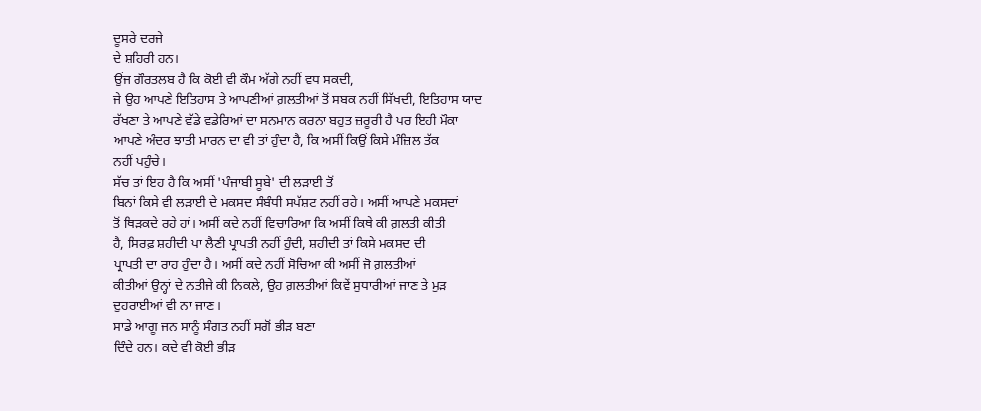ਦੂਸਰੇ ਦਰਜੇ
ਦੇ ਸ਼ਹਿਰੀ ਹਨ।
ਉਂਜ ਗੌਰਤਲਬ ਹੈ ਕਿ ਕੋਈ ਵੀ ਕੌਮ ਅੱਗੇ ਨਹੀਂ ਵਧ ਸਕਦੀ,
ਜੇ ਉਹ ਆਪਣੇ ਇਤਿਹਾਸ ਤੇ ਆਪਣੀਆਂ ਗ਼ਲਤੀਆਂ ਤੋਂ ਸਬਕ ਨਹੀਂ ਸਿੱਖਦੀ, ਇਤਿਹਾਸ ਯਾਦ
ਰੱਖਣਾ ਤੇ ਆਪਣੇ ਵੱਡੇ ਵਡੇਰਿਆਂ ਦਾ ਸਨਮਾਨ ਕਰਨਾ ਬਹੁਤ ਜ਼ਰੂਰੀ ਹੈ ਪਰ ਇਹੀ ਮੌਕਾ
ਆਪਣੇ ਅੰਦਰ ਝਾਤੀ ਮਾਰਨ ਦਾ ਵੀ ਤਾਂ ਹੁੰਦਾ ਹੈ, ਕਿ ਅਸੀਂ ਕਿਉਂ ਕਿਸੇ ਮੰਜ਼ਿਲ ਤੱਕ
ਨਹੀਂ ਪਹੁੰਚੇ।
ਸੱਚ ਤਾਂ ਇਹ ਹੈ ਕਿ ਅਸੀਂ 'ਪੰਜਾਬੀ ਸੂਬੇ' ਦੀ ਲੜਾਈ ਤੋਂ
ਬਿਨਾਂ ਕਿਸੇ ਵੀ ਲੜਾਈ ਦੇ ਮਕਸਦ ਸੰਬੰਧੀ ਸਪੱਸ਼ਟ ਨਹੀਂ ਰਹੇ। ਅਸੀਂ ਆਪਣੇ ਮਕਸਦਾਂ
ਤੋਂ ਥਿੜਕਦੇ ਰਹੇ ਹਾਂ। ਅਸੀਂ ਕਦੇ ਨਹੀਂ ਵਿਚਾਰਿਆ ਕਿ ਅਸੀਂ ਕਿਥੇ ਕੀ ਗ਼ਲਤੀ ਕੀਤੀ
ਹੈ, ਸਿਰਫ਼ ਸ਼ਹੀਦੀ ਪਾ ਲੈਣੀ ਪ੍ਰਾਪਤੀ ਨਹੀਂ ਹੁੰਦੀ, ਸ਼ਹੀਦੀ ਤਾਂ ਕਿਸੇ ਮਕਸਦ ਦੀ
ਪ੍ਰਾਪਤੀ ਦਾ ਰਾਹ ਹੁੰਦਾ ਹੈ। ਅਸੀਂ ਕਦੇ ਨਹੀਂ ਸੋਚਿਆ ਕੀ ਅਸੀਂ ਜੋ ਗ਼ਲਤੀਆਂ
ਕੀਤੀਆਂ ਉਨ੍ਹਾਂ ਦੇ ਨਤੀਜੇ ਕੀ ਨਿਕਲੇ, ਉਹ ਗ਼ਲਤੀਆਂ ਕਿਵੇਂ ਸੁਧਾਰੀਆਂ ਜਾਣ ਤੇ ਮੁੜ
ਦੁਹਰਾਈਆਂ ਵੀ ਨਾ ਜਾਣ।
ਸਾਡੇ ਆਗੂ ਜਨ ਸਾਨੂੰ ਸੰਗਤ ਨਹੀਂ ਸਗੋਂ ਭੀੜ ਬਣਾ
ਦਿੰਦੇ ਹਨ। ਕਦੇ ਵੀ ਕੋਈ ਭੀੜ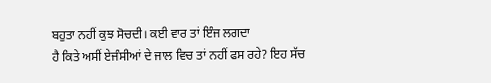ਬਹੁਤਾ ਨਹੀਂ ਕੁਝ ਸੋਚਦੀ। ਕਈ ਵਾਰ ਤਾਂ ਇੰਜ ਲਗਦਾ
ਹੈ ਕਿਤੇ ਅਸੀਂ ਏਜੰਸੀਆਂ ਦੇ ਜਾਲ ਵਿਚ ਤਾਂ ਨਹੀਂ ਫਸ ਰਹੇ? ਇਹ ਸੱਚ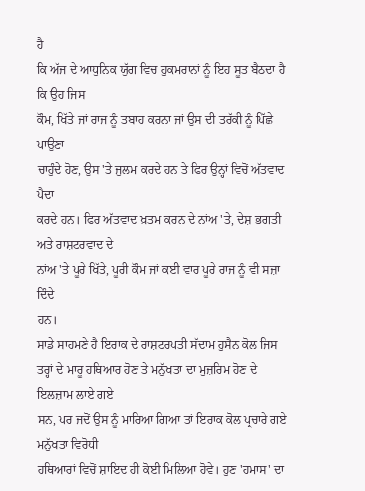ਹੈ
ਕਿ ਅੱਜ ਦੇ ਆਧੁਨਿਕ ਯੁੱਗ ਵਿਚ ਹੁਕਮਰਾਨਾਂ ਨੂੰ ਇਹ ਸੂਤ ਬੈਠਦਾ ਹੈ ਕਿ ਉਹ ਜਿਸ
ਕੌਮ, ਖਿੱਤੇ ਜਾਂ ਰਾਜ ਨੂੰ ਤਬਾਹ ਕਰਨਾ ਜਾਂ ਉਸ ਦੀ ਤਰੱਕੀ ਨੂੰ ਪਿੱਛੇ ਪਾਉਣਾ
ਚਾਹੁੰਦੇ ਹੋਣ, ਉਸ 'ਤੇ ਜੁਲਮ ਕਰਦੇ ਹਨ ਤੇ ਫਿਰ ਉਨ੍ਹਾਂ ਵਿਚੋਂ ਅੱਤਵਾਦ ਪੈਦਾ
ਕਰਦੇ ਹਨ। ਫਿਰ ਅੱਤਵਾਦ ਖ਼ਤਮ ਕਰਨ ਦੇ ਨਾਂਅ 'ਤੇ, ਦੇਸ਼ ਭਗਤੀ ਅਤੇ ਰਾਸ਼ਟਰਵਾਦ ਦੇ
ਨਾਂਅ 'ਤੇ ਪੂਰੇ ਖਿੱਤੇ, ਪੂਰੀ ਕੌਮ ਜਾਂ ਕਈ ਵਾਰ ਪੂਰੇ ਰਾਜ ਨੂੰ ਵੀ ਸਜ਼ਾ ਦਿੰਦੇ
ਹਨ।
ਸਾਡੇ ਸਾਹਮਣੇ ਹੈ ਇਰਾਕ ਦੇ ਰਾਸ਼ਟਰਪਤੀ ਸੱਦਾਮ ਹੁਸੈਨ ਕੋਲ ਜਿਸ
ਤਰ੍ਹਾਂ ਦੇ ਮਾਰੂ ਹਥਿਆਰ ਹੋਣ ਤੇ ਮਨੁੱਖਤਾ ਦਾ ਮੁਜ਼ਰਿਮ ਹੋਣ ਦੇ ਇਲਜ਼ਾਮ ਲਾਏ ਗਏ
ਸਨ, ਪਰ ਜਦੋਂ ਉਸ ਨੂੰ ਮਾਰਿਆ ਗਿਆ ਤਾਂ ਇਰਾਕ ਕੋਲ ਪ੍ਰਚਾਰੇ ਗਏ ਮਨੁੱਖਤਾ ਵਿਰੋਧੀ
ਹਥਿਆਰਾਂ ਵਿਚੋਂ ਸ਼ਾਇਦ ਹੀ ਕੋਈ ਮਿਲਿਆ ਹੋਵੇ। ਹੁਣ 'ਹਮਾਸ' ਦਾ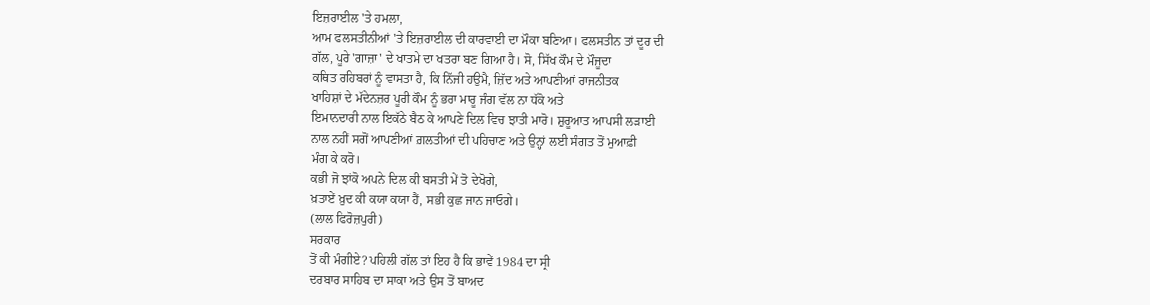ਇਜ਼ਰਾਈਲ 'ਤੇ ਹਮਲਾ,
ਆਮ ਫਲਸਤੀਨੀਆਂ 'ਤੇ ਇਜ਼ਰਾਈਲ ਦੀ ਕਾਰਵਾਈ ਦਾ ਮੌਕਾ ਬਣਿਆ। ਫਲਸਤੀਨ ਤਾਂ ਦੂਰ ਦੀ
ਗੱਲ, ਪੂਰੇ 'ਗਾਜ਼ਾ' ਦੇ ਖਾਤਮੇ ਦਾ ਖਤਰਾ ਬਣ ਗਿਆ ਹੈ। ਸੋ, ਸਿੱਖ ਕੌਮ ਦੇ ਮੌਜੂਦਾ
ਕਥਿਤ ਰਹਿਬਰਾਂ ਨੂੰ ਵਾਸਤਾ ਹੈ, ਕਿ ਨਿੱਜੀ ਹਉਮੈ, ਜ਼ਿੱਦ ਅਤੇ ਆਪਣੀਆਂ ਰਾਜਨੀਤਕ
ਖਾਹਿਸ਼ਾਂ ਦੇ ਮੱਦੇਨਜ਼ਰ ਪੂਰੀ ਕੌਮ ਨੂੰ ਭਰਾ ਮਾਰੂ ਜੰਗ ਵੱਲ ਨਾ ਧੱਕੋ ਅਤੇ
ਇਮਾਨਦਾਰੀ ਨਾਲ ਇਕੱਠੇ ਬੈਠ ਕੇ ਆਪਣੇ ਦਿਲ ਵਿਚ ਝਾਤੀ ਮਾਰੋ। ਸ਼ੁਰੂਆਤ ਆਪਸੀ ਲੜਾਈ
ਨਾਲ ਨਹੀਂ ਸਗੋਂ ਆਪਣੀਆਂ ਗ਼ਲਤੀਆਂ ਦੀ ਪਹਿਚਾਣ ਅਤੇ ਉਨ੍ਹਾਂ ਲਈ ਸੰਗਤ ਤੋਂ ਮੁਆਫ਼ੀ
ਮੰਗ ਕੇ ਕਰੋ।
ਕਭੀ ਜੋ ਝਾਂਕੋ ਅਪਨੇ ਦਿਲ ਕੀ ਬਸਤੀ ਮੇਂ ਤੋ ਦੇਖੋਗੇ,
ਖ਼ਤਾਏਂ ਖ਼ੁਦ ਕੀ ਕਯਾ ਕਯਾ ਹੈਂ, ਸਭੀ ਕੁਛ ਜਾਨ ਜਾਓਗੇ।
(ਲਾਲ ਫਿਰੋਜ਼ਪੁਰੀ)
ਸਰਕਾਰ
ਤੋਂ ਕੀ ਮੰਗੀਏ? ਪਹਿਲੀ ਗੱਲ ਤਾਂ ਇਹ ਹੈ ਕਿ ਭਾਵੇਂ 1984 ਦਾ ਸ੍ਰੀ
ਦਰਬਾਰ ਸਾਹਿਬ ਦਾ ਸਾਕਾ ਅਤੇ ਉਸ ਤੋਂ ਬਾਅਦ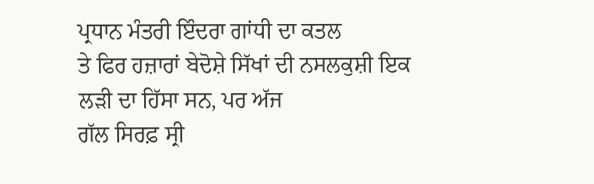ਪ੍ਰਧਾਨ ਮੰਤਰੀ ਇੰਦਰਾ ਗਾਂਧੀ ਦਾ ਕਤਲ
ਤੇ ਫਿਰ ਹਜ਼ਾਰਾਂ ਬੇਦੋਸ਼ੇ ਸਿੱਖਾਂ ਦੀ ਨਸਲਕੁਸ਼ੀ ਇਕ ਲੜੀ ਦਾ ਹਿੱਸਾ ਸਨ, ਪਰ ਅੱਜ
ਗੱਲ ਸਿਰਫ਼ ਸ੍ਰੀ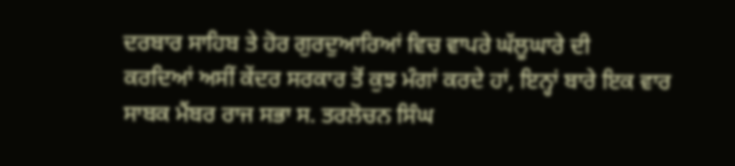ਦਰਬਾਰ ਸਾਹਿਬ ਤੇ ਹੋਰ ਗੁਰਦੁਆਰਿਆਂ ਵਿਚ ਵਾਪਰੇ ਘੱਲੂਘਾਰੇ ਦੀ
ਕਰਦਿਆਂ ਅਸੀਂ ਕੇਂਦਰ ਸਰਕਾਰ ਤੋਂ ਕੁਝ ਮੰਗਾਂ ਕਰਦੇ ਹਾਂ, ਇਨ੍ਹਾਂ ਬਾਰੇ ਇਕ ਵਾਰ
ਸਾਬਕ ਮੈਂਬਰ ਰਾਜ ਸਭਾ ਸ. ਤਰਲੋਚਨ ਸਿੰਘ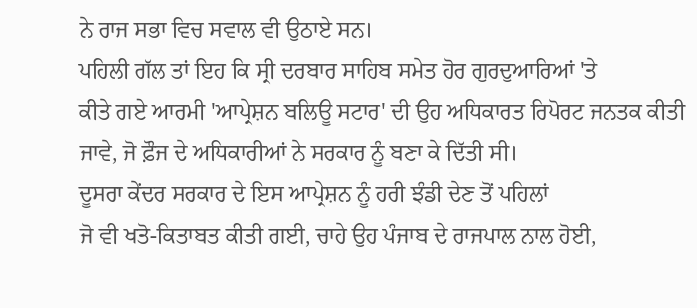ਨੇ ਰਾਜ ਸਭਾ ਵਿਚ ਸਵਾਲ ਵੀ ਉਠਾਏ ਸਨ।
ਪਹਿਲੀ ਗੱਲ ਤਾਂ ਇਹ ਕਿ ਸ੍ਰੀ ਦਰਬਾਰ ਸਾਹਿਬ ਸਮੇਤ ਹੋਰ ਗੁਰਦੁਆਰਿਆਂ 'ਤੇ
ਕੀਤੇ ਗਏ ਆਰਮੀ 'ਆਪ੍ਰੇਸ਼ਨ ਬਲਿਊ ਸਟਾਰ' ਦੀ ਉਹ ਅਧਿਕਾਰਤ ਰਿਪੋਰਟ ਜਨਤਕ ਕੀਤੀ
ਜਾਵੇ, ਜੋ ਫ਼ੌਜ ਦੇ ਅਧਿਕਾਰੀਆਂ ਨੇ ਸਰਕਾਰ ਨੂੰ ਬਣਾ ਕੇ ਦਿੱਤੀ ਸੀ।
ਦੂਸਰਾ ਕੇਂਦਰ ਸਰਕਾਰ ਦੇ ਇਸ ਆਪ੍ਰੇਸ਼ਨ ਨੂੰ ਹਰੀ ਝੰਡੀ ਦੇਣ ਤੋਂ ਪਹਿਲਾਂ
ਜੋ ਵੀ ਖਤੋ-ਕਿਤਾਬਤ ਕੀਤੀ ਗਈ, ਚਾਹੇ ਉਹ ਪੰਜਾਬ ਦੇ ਰਾਜਪਾਲ ਨਾਲ ਹੋਈ,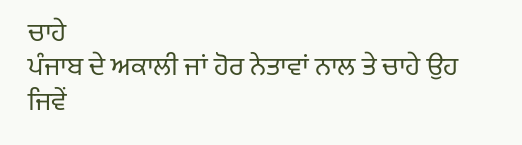ਚਾਹੇ
ਪੰਜਾਬ ਦੇ ਅਕਾਲੀ ਜਾਂ ਹੋਰ ਨੇਤਾਵਾਂ ਨਾਲ ਤੇ ਚਾਹੇ ਉਹ ਜਿਵੇਂ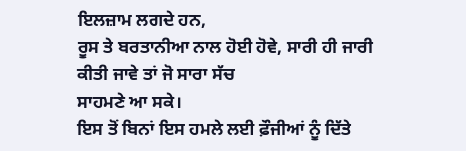ਇਲਜ਼ਾਮ ਲਗਦੇ ਹਨ,
ਰੂਸ ਤੇ ਬਰਤਾਨੀਆ ਨਾਲ ਹੋਈ ਹੋਵੇ, ਸਾਰੀ ਹੀ ਜਾਰੀ ਕੀਤੀ ਜਾਵੇ ਤਾਂ ਜੋ ਸਾਰਾ ਸੱਚ
ਸਾਹਮਣੇ ਆ ਸਕੇ।
ਇਸ ਤੋਂ ਬਿਨਾਂ ਇਸ ਹਮਲੇ ਲਈ ਫ਼ੌਜੀਆਂ ਨੂੰ ਦਿੱਤੇ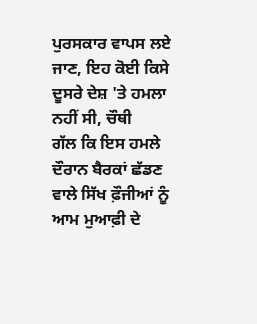ਪੁਰਸਕਾਰ ਵਾਪਸ ਲਏ ਜਾਣ, ਇਹ ਕੋਈ ਕਿਸੇ ਦੂਸਰੇ ਦੇਸ਼ 'ਤੇ ਹਮਲਾ ਨਹੀਂ ਸੀ, ਚੌਥੀ
ਗੱਲ ਕਿ ਇਸ ਹਮਲੇ ਦੌਰਾਨ ਬੈਰਕਾਂ ਛੱਡਣ ਵਾਲੇ ਸਿੱਖ ਫ਼ੌਜੀਆਂ ਨੂੰ ਆਮ ਮੁਆਫ਼ੀ ਦੇ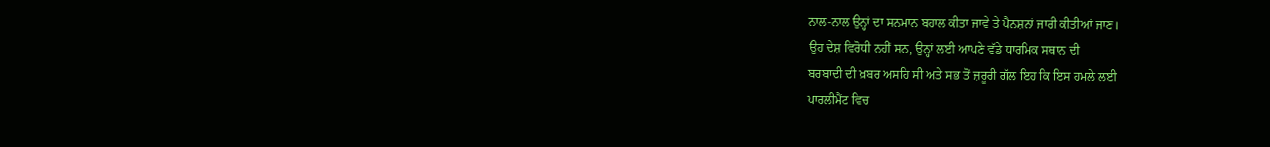ਨਾਲ-ਨਾਲ ਉਨ੍ਹਾਂ ਦਾ ਸਨਮਾਨ ਬਹਾਲ ਕੀਤਾ ਜਾਵੇ ਤੇ ਪੈਨਸ਼ਨਾਂ ਜਾਰੀ ਕੀਤੀਆਂ ਜਾਣ।
ਉਹ ਦੇਸ਼ ਵਿਰੋਧੀ ਨਹੀਂ ਸਨ, ਉਨ੍ਹਾਂ ਲਈ ਆਪਣੇ ਵੱਡੇ ਧਾਰਮਿਕ ਸਥਾਨ ਦੀ
ਬਰਬਾਦੀ ਦੀ ਖ਼ਬਰ ਅਸਹਿ ਸੀ ਅਤੇ ਸਭ ਤੋਂ ਜ਼ਰੂਰੀ ਗੱਲ ਇਹ ਕਿ ਇਸ ਹਮਲੇ ਲਈ
ਪਾਰਲੀਮੈਂਟ ਵਿਚ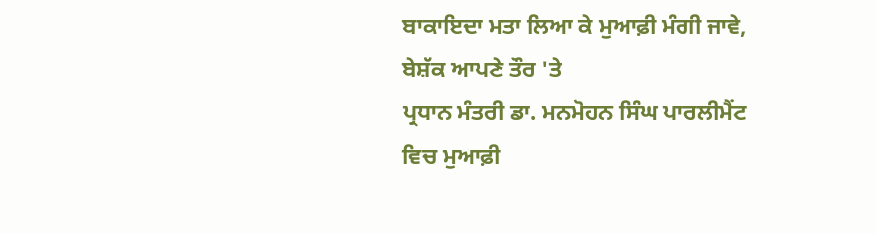ਬਾਕਾਇਦਾ ਮਤਾ ਲਿਆ ਕੇ ਮੁਆਫ਼ੀ ਮੰਗੀ ਜਾਵੇ, ਬੇਸ਼ੱਕ ਆਪਣੇ ਤੌਰ 'ਤੇ
ਪ੍ਰਧਾਨ ਮੰਤਰੀ ਡਾ. ਮਨਮੋਹਨ ਸਿੰਘ ਪਾਰਲੀਮੈਂਟ ਵਿਚ ਮੁਆਫ਼ੀ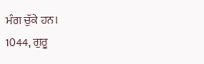ਮੰਗ ਚੁੱਕੇ ਹਨ।
1044, ਗੁਰੂ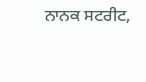ਨਾਨਕ ਸਟਰੀਟ,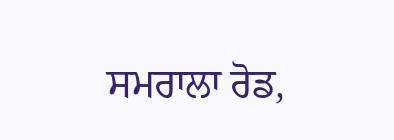ਸਮਰਾਲਾ ਰੋਡ,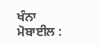ਖੰਨਾ ਮੋਬਾਈਲ :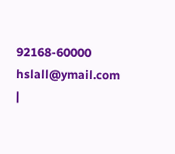92168-60000
hslall@ymail.com
|